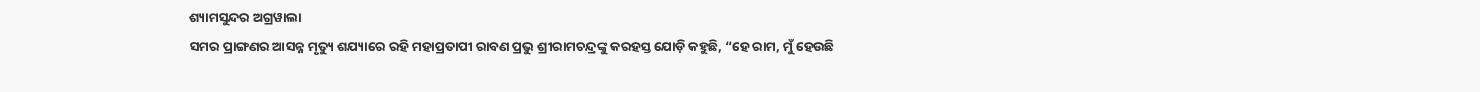ଶ୍ୟାମସୁନ୍ଦର ଅଗ୍ରୱାଲା
ସମର ପ୍ରାଙ୍ଗଣର ଆସନ୍ନ ମୃତ୍ୟୁ ଶଯ୍ୟାରେ ରହି ମହାପ୍ରତାପୀ ରାବଣ ପ୍ରଭୁ ଶ୍ରୀରାମଚନ୍ଦ୍ରଙ୍କୁ କରହସ୍ତ ଯୋଡ଼ି କହୁଛି, “ହେ ରାମ, ମୁଁ ହେଉଛି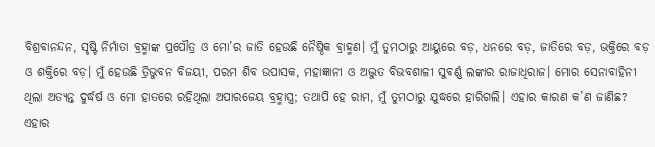ବିଶ୍ରବାନନ୍ଦନ, ସୃଷ୍ଟି ନିର୍ମାତା ବ୍ରହ୍ମାଙ୍କ ପ୍ରପୌତ୍ର ଓ ମୋ’ର ଜାତି ହେଉଛି ନୈଷ୍ଠିକ ବ୍ରାହ୍ମଣ। ମୁଁ ତୁମଠାରୁ ଆୟୁରେ ବଡ଼, ଧନରେ ବଡ଼, ଜାତିରେ ବଡ଼, ଭକ୍ତିରେ ବଡ଼ ଓ ଶକ୍ତିରେ ବଡ଼। ମୁଁ ହେଉଛି ତ୍ରିଭୁବନ ବିଜୟୀ, ପରମ ଶିବ ଉପାସକ, ମହାଜ୍ଞାନୀ ଓ ଅଦ୍ଭୁତ ବିଭବଶାଳୀ ସୁବର୍ଣ୍ଣ ଲଙ୍କାର ରାଜାଧିରାଜ। ମୋର ସେନାବାହିନୀ ଥିଲା ଅତ୍ୟନ୍ତ ଦୁର୍ଦ୍ଧର୍ଷ ଓ ମୋ ହାତରେ ରହିଥିଲା ଅପାରଜେୟ ବ୍ରହ୍ମାସ୍ତ୍ର; ତଥାପି ହେ ରାମ, ମୁଁ ତୁମଠାରୁ ଯୁଦ୍ଧରେ ହାରିଗଲି। ଏହାର କାରଣ କ’ଣ ଜାଣିଛ? ଏହାର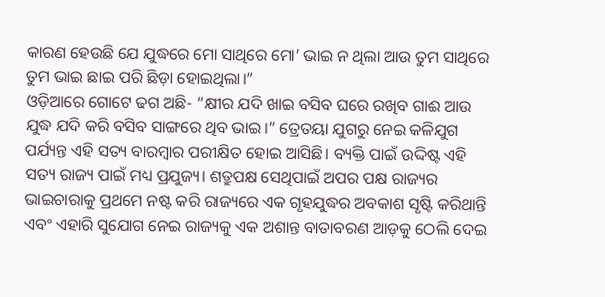କାରଣ ହେଉଛି ଯେ ଯୁଦ୍ଧରେ ମୋ ସାଥିରେ ମୋ’ ଭାଇ ନ ଥିଲା ଆଉ ତୁମ ସାଥିରେ ତୁମ ଭାଇ ଛାଇ ପରି ଛିଡ଼ା ହୋଇଥିଲା।”
ଓଡ଼ିଆରେ ଗୋଟେ ଢଗ ଅଛି- “କ୍ଷୀର ଯଦି ଖାଇ ବସିବ ଘରେ ରଖିବ ଗାଈ ଆଉ ଯୁଦ୍ଧ ଯଦି କରି ବସିବ ସାଙ୍ଗରେ ଥିବ ଭାଇ।” ତ୍ରେତୟା ଯୁଗରୁ ନେଇ କଳିଯୁଗ ପର୍ଯ୍ୟନ୍ତ ଏହି ସତ୍ୟ ବାରମ୍ବାର ପରୀକ୍ଷିତ ହୋଇ ଆସିଛି। ବ୍ୟକ୍ତି ପାଇଁ ଉଦ୍ଦିଷ୍ଟ ଏହି ସତ୍ୟ ରାଜ୍ୟ ପାଇଁ ମଧ୍ୟ ପ୍ରଯୁଜ୍ୟ। ଶତ୍ରୁପକ୍ଷ ସେଥିପାଇଁ ଅପର ପକ୍ଷ ରାଜ୍ୟର ଭାଇଚାରାକୁ ପ୍ରଥମେ ନଷ୍ଟ କରି ରାଜ୍ୟରେ ଏକ ଗୃହଯୁଦ୍ଧର ଅବକାଶ ସୃଷ୍ଟି କରିଥାନ୍ତି ଏବଂ ଏହାରି ସୁଯୋଗ ନେଇ ରାଜ୍ୟକୁ ଏକ ଅଶାନ୍ତ ବାତାବରଣ ଆଡ଼କୁ ଠେଲି ଦେଇ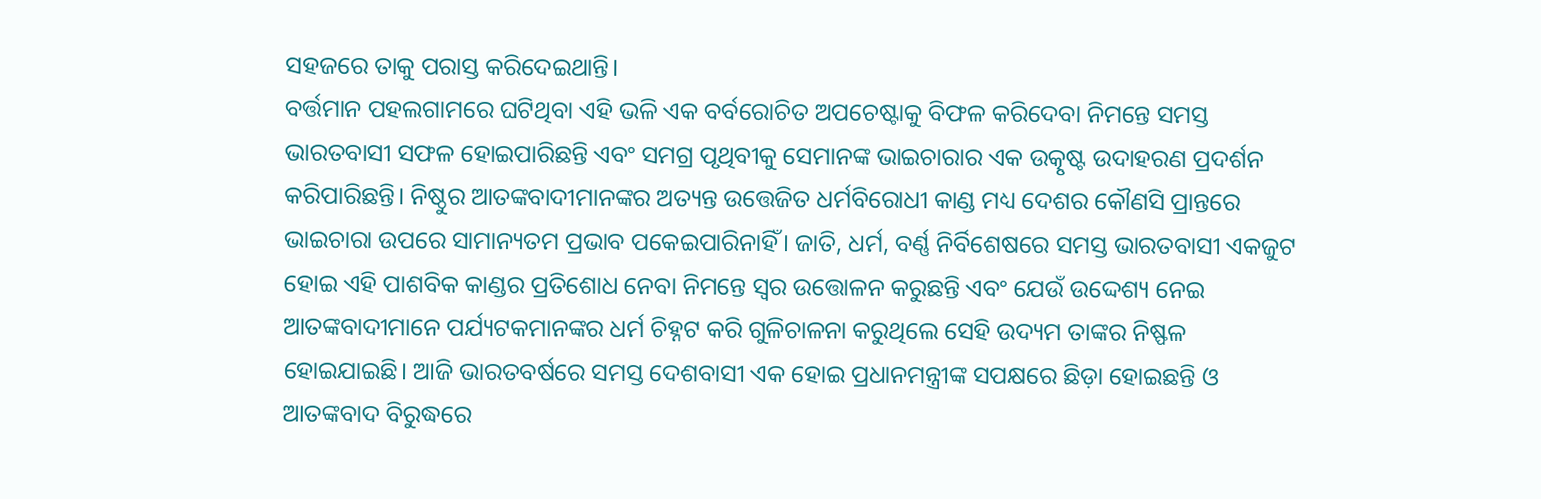ସହଜରେ ତାକୁ ପରାସ୍ତ କରିଦେଇଥାନ୍ତି।
ବର୍ତ୍ତମାନ ପହଲଗାମରେ ଘଟିଥିବା ଏହି ଭଳି ଏକ ବର୍ବରୋଚିତ ଅପଚେଷ୍ଟାକୁ ବିଫଳ କରିଦେବା ନିମନ୍ତେ ସମସ୍ତ ଭାରତବାସୀ ସଫଳ ହୋଇପାରିଛନ୍ତି ଏବଂ ସମଗ୍ର ପୃଥିବୀକୁ ସେମାନଙ୍କ ଭାଇଚାରାର ଏକ ଉତ୍କୃଷ୍ଟ ଉଦାହରଣ ପ୍ରଦର୍ଶନ କରିପାରିଛନ୍ତି। ନିଷ୍ଠୁର ଆତଙ୍କବାଦୀମାନଙ୍କର ଅତ୍ୟନ୍ତ ଉତ୍ତେଜିତ ଧର୍ମବିରୋଧୀ କାଣ୍ଡ ମଧ୍ୟ ଦେଶର କୌଣସି ପ୍ରାନ୍ତରେ ଭାଇଚାରା ଉପରେ ସାମାନ୍ୟତମ ପ୍ରଭାବ ପକେଇପାରିନାହିଁ। ଜାତି, ଧର୍ମ, ବର୍ଣ୍ଣ ନିର୍ବିଶେଷରେ ସମସ୍ତ ଭାରତବାସୀ ଏକଜୁଟ ହୋଇ ଏହି ପାଶବିକ କାଣ୍ଡର ପ୍ରତିଶୋଧ ନେବା ନିମନ୍ତେ ସ୍ୱର ଉତ୍ତୋଳନ କରୁଛନ୍ତି ଏବଂ ଯେଉଁ ଉଦ୍ଦେଶ୍ୟ ନେଇ ଆତଙ୍କବାଦୀମାନେ ପର୍ଯ୍ୟଟକମାନଙ୍କର ଧର୍ମ ଚିହ୍ନଟ କରି ଗୁଳିଚାଳନା କରୁଥିଲେ ସେହି ଉଦ୍ୟମ ତାଙ୍କର ନିଷ୍ଫଳ ହୋଇଯାଇଛି। ଆଜି ଭାରତବର୍ଷରେ ସମସ୍ତ ଦେଶବାସୀ ଏକ ହୋଇ ପ୍ରଧାନମନ୍ତ୍ରୀଙ୍କ ସପକ୍ଷରେ ଛିଡ଼ା ହୋଇଛନ୍ତି ଓ ଆତଙ୍କବାଦ ବିରୁଦ୍ଧରେ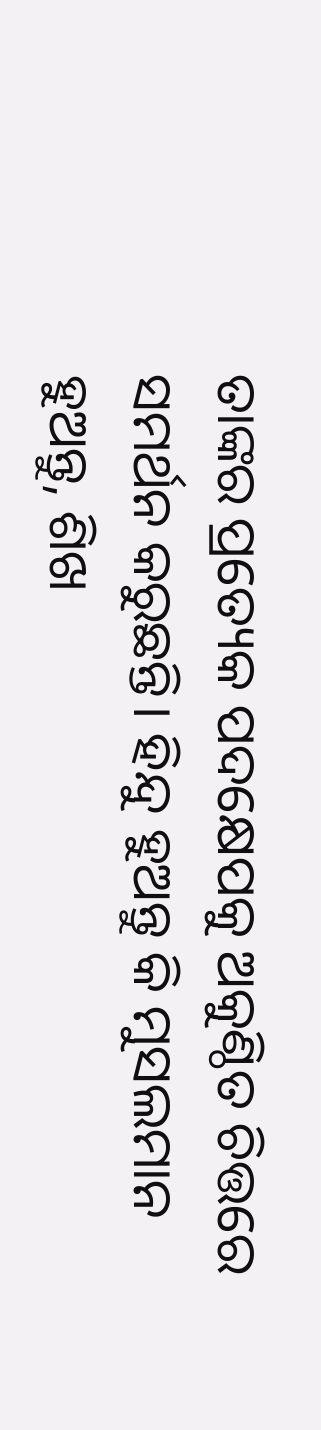ତାଙ୍କର ପ୍ରତ୍ୟେକ ପଦକ୍ଷେପକୁ ଅକୁଣ୍ଠିତ ଚିତ୍ତରେ ସମର୍ଥନ କରୁଛନ୍ତି। ହିନ୍ଦୁ ହୁଅନ୍ତୁ କି ମୁସଲମାନ ହୁଅନ୍ତୁ, ଶିଖ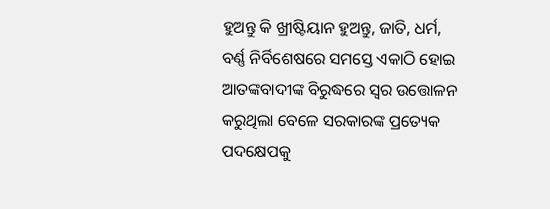ହୁଅନ୍ତୁ କି ଖ୍ରୀଷ୍ଟିୟାନ ହୁଅନ୍ତୁ, ଜାତି, ଧର୍ମ, ବର୍ଣ୍ଣ ନିର୍ବିଶେଷରେ ସମସ୍ତେ ଏକାଠି ହୋଇ ଆତଙ୍କବାଦୀଙ୍କ ବିରୁଦ୍ଧରେ ସ୍ୱର ଉତ୍ତୋଳନ କରୁଥିଲା ବେଳେ ସରକାରଙ୍କ ପ୍ରତ୍ୟେକ ପଦକ୍ଷେପକୁ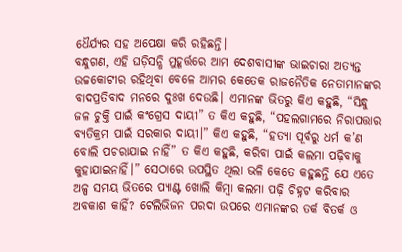ଧୈର୍ଯ୍ୟର ସହ ଅପେକ୍ଷା କରି ରହିଛନ୍ତି।
ବନ୍ଧୁଗଣ, ଏହି ଘଡ଼ିସନ୍ଧି ମୁହୂର୍ତ୍ତରେ ଆମ ଦେଶବାସୀଙ୍କ ଭାଇଚାରା ଅତ୍ୟନ୍ତ ଉଚ୍ଚକୋଟୀର ରହିଥିବା ବେଳେ ଆମର କେତେକ ରାଜନୈତିକ ନେତାମାନଙ୍କର ବାଦପ୍ରତିବାଦ ମନରେ ଦୁଃଖ ଦେଉଛି। ଏମାନଙ୍କ ଭିତରୁ କିଏ କହୁଛି, “ସିନ୍ଧୁ ଜଳ ଚୁକ୍ତି ପାଇଁ କଂଗ୍ରେସ ଦାୟୀ” ତ କିଏ କହୁଛି, “ପହଲଗାମରେ ନିରାପତ୍ତାର ବ୍ୟତିକ୍ରମ ପାଇଁ ସରକାର ଦାୟୀ।” କିଏ କହୁଛି, “ହତ୍ୟା ପୂର୍ବରୁ ଧର୍ମ କ’ଣ ବୋଲି ପଚରାଯାଇ ନାହିଁ” ତ କିଏ କହୁଛି, କରିବା ପାଇଁ କଲମା ପଢ଼ିବାକୁ କୁହାଯାଇନାହିଁ।” ସେଠାରେ ଉପସ୍ଥିତ ଥିଲା ଭଳି କେତେ କହୁଛନ୍ତି ଯେ ଏତେ ଅଳ୍ପ ସମୟ ଭିତରେ ପ୍ୟାଣ୍ଟ ଖୋଲି କିମ୍ବା କଲମା ପଢ଼ି ଚିହ୍ନଟ କରିବାର ଅବକାଶ କାହିଁ? ଟେଲିଭିଜନ ପରଦା ଉପରେ ଏମାନଙ୍କର ତର୍କ ବିତର୍କ ଓ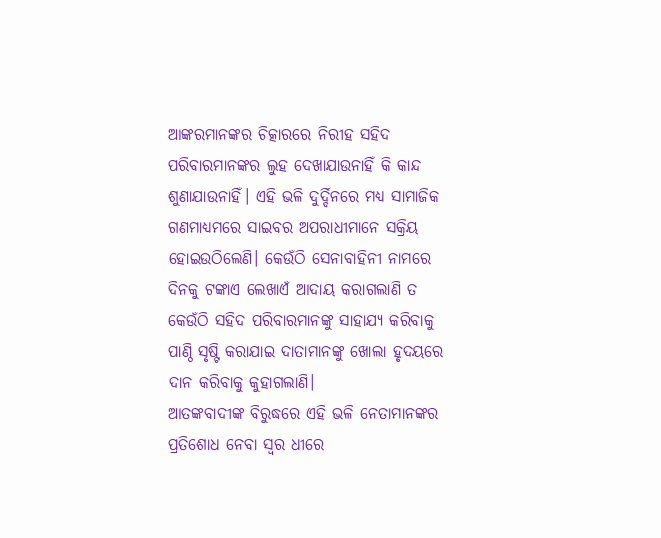ଆଙ୍କରମାନଙ୍କର ଚିତ୍କାରରେ ନିରୀହ ସହିଦ ପରିବାରମାନଙ୍କର ଲୁହ ଦେଖାଯାଉନାହିଁ କି କାନ୍ଦ ଶୁଣାଯାଉନାହିଁ। ଏହି ଭଳି ଦୁର୍ଦ୍ଦିନରେ ମଧ୍ୟ ସାମାଜିକ ଗଣମାଧ୍ୟମରେ ସାଇବର ଅପରାଧୀମାନେ ସକ୍ରିୟ ହୋଇଉଠିଲେଣି। କେଉଁଠି ସେନାବାହିନୀ ନାମରେ ଦିନକୁ ଟଙ୍କାଏ ଲେଖାଏଁ ଆଦାୟ କରାଗଲାଣି ତ କେଉଁଠି ସହିଦ ପରିବାରମାନଙ୍କୁ ସାହାଯ୍ୟ କରିବାକୁ ପାଣ୍ଠି ସୃଷ୍ଟି କରାଯାଇ ଦାତାମାନଙ୍କୁ ଖୋଲା ହୃଦୟରେ ଦାନ କରିବାକୁ କୁହାଗଲାଣି।
ଆତଙ୍କବାଦୀଙ୍କ ବିରୁଦ୍ଧରେ ଏହି ଭଳି ନେତାମାନଙ୍କର ପ୍ରତିଶୋଧ ନେବା ସ୍ୱର ଧୀରେ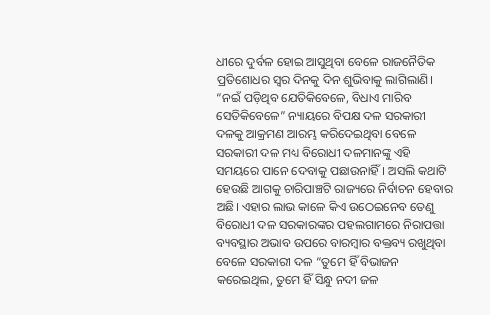ଧୀରେ ଦୁର୍ବଳ ହୋଇ ଆସୁଥିବା ବେଳେ ରାଜନୈତିକ ପ୍ରତିଶୋଧର ସ୍ୱର ଦିନକୁ ଦିନ ଶୁଭିବାକୁ ଲାଗିଲାଣି। “ନଇଁ ପଡ଼ିଥିବ ଯେତିକିବେଳେ, ବିଧାଏ ମାରିବ ସେତିକିବେଳେ” ନ୍ୟାୟରେ ବିପକ୍ଷ ଦଳ ସରକାରୀ ଦଳକୁ ଆକ୍ରମଣ ଆରମ୍ଭ କରିଦେଇଥିବା ବେଳେ ସରକାରୀ ଦଳ ମଧ୍ୟ ବିରୋଧୀ ଦଳମାନଙ୍କୁ ଏହି ସମୟରେ ପାନେ ଦେବାକୁ ପଛାଉନାହିଁ। ଅସଲି କଥାଟି ହେଉଛି ଆଗକୁ ଚାରିପାଞ୍ଚଟି ରାଜ୍ୟରେ ନିର୍ବାଚନ ହେବାର ଅଛି। ଏହାର ଲାଭ କାଳେ କିଏ ଉଠେଇନେବ ତେଣୁ ବିରୋଧୀ ଦଳ ସରକାରଙ୍କର ପହଲଗାମରେ ନିରାପତ୍ତା ବ୍ୟବସ୍ଥାର ଅଭାବ ଉପରେ ବାରମ୍ବାର ବକ୍ତବ୍ୟ ରଖୁଥିବା ବେଳେ ସରକାରୀ ଦଳ “ତୁମେ ହିଁ ବିଭାଜନ କରେଇଥିଲ, ତୁମେ ହିଁ ସିନ୍ଧୁ ନଦୀ ଜଳ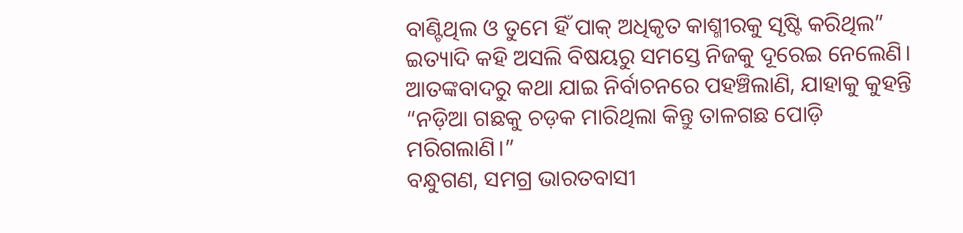ବାଣ୍ଟିଥିଲ ଓ ତୁମେ ହିଁ ପାକ୍ ଅଧିକୃତ କାଶ୍ମୀରକୁ ସୃଷ୍ଟି କରିଥିଲ” ଇତ୍ୟାଦି କହି ଅସଲି ବିଷୟରୁ ସମସ୍ତେ ନିଜକୁ ଦୂରେଇ ନେଲେଣି। ଆତଙ୍କବାଦରୁ କଥା ଯାଇ ନିର୍ବାଚନରେ ପହଞ୍ଚିଲାଣି, ଯାହାକୁ କୁହନ୍ତି “ନଡ଼ିଆ ଗଛକୁ ଚଡ଼କ ମାରିଥିଲା କିନ୍ତୁ ତାଳଗଛ ପୋଡ଼ି ମରିଗଲାଣି।”
ବନ୍ଧୁଗଣ, ସମଗ୍ର ଭାରତବାସୀ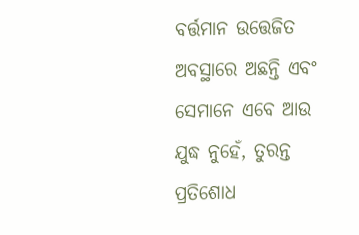ବର୍ତ୍ତମାନ ଉତ୍ତେଜିତ ଅବସ୍ଥାରେ ଅଛନ୍ତି ଏବଂ ସେମାନେ ଏବେ ଆଉ ଯୁଦ୍ଧ ନୁହେଁ, ତୁରନ୍ତ ପ୍ରତିଶୋଧ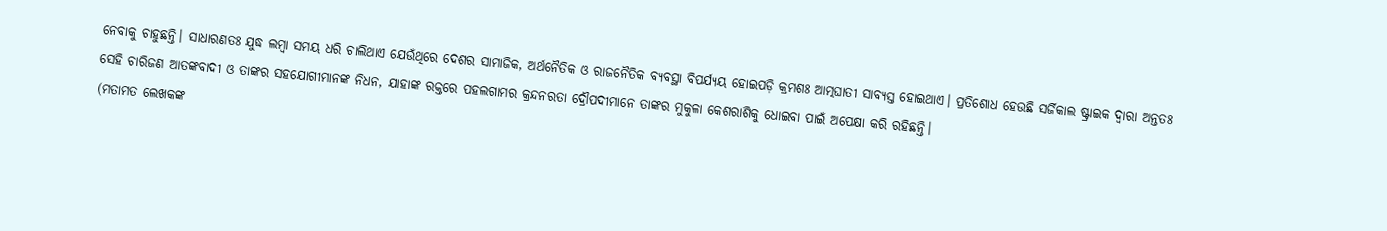ନେବାକୁ ଚାହୁଛନ୍ତି। ସାଧାରଣତଃ ଯୁଦ୍ଧ ଲମ୍ବା ସମୟ ଧରି ଚାଲିଥାଏ ଯେଉଁଥିରେ ଦେଶର ସାମାଜିକ, ଅର୍ଥନୈତିକ ଓ ରାଜନୈତିକ ବ୍ୟବସ୍ଥା ବିପର୍ଯ୍ୟୟ ହୋଇପଡ଼ି କ୍ରମଶଃ ଆତ୍ମଘାତୀ ସାବ୍ୟସ୍ତ ହୋଇଥାଏ। ପ୍ରତିଶୋଧ ହେଉଛି ସର୍ଜିକାଲ ଷ୍ଟ୍ରାଇକ ଦ୍ୱାରା ଅନ୍ତତଃ ସେହି ଚାରିଜଣ ଆତଙ୍କବାଦୀ ଓ ତାଙ୍କର ସହଯୋଗୀମାନଙ୍କ ନିଧନ, ଯାହାଙ୍କ ରକ୍ତରେ ପହଲଗାମର କ୍ରନ୍ଦନରତା ଦ୍ରୌପଦୀମାନେ ତାଙ୍କର ମୁକୁଳା କେଶରାଶିକୁ ଧୋଇବା ପାଇଁ ଅପେକ୍ଷା କରି ରହିଛନ୍ତି।
(ମତାମତ ଲେଖକଙ୍କ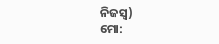ନିଜସ୍ବ)
ମୋ: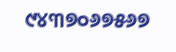୯୪୩୭୦୬୭୫୬୭